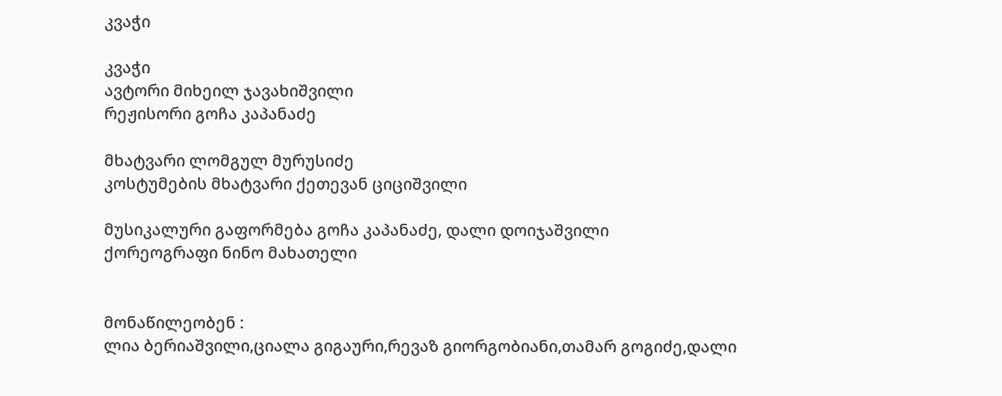კვაჭი

კვაჭი
ავტორი მიხეილ ჯავახიშვილი
რეჟისორი გოჩა კაპანაძე

მხატვარი ლომგულ მურუსიძე
კოსტუმების მხატვარი ქეთევან ციციშვილი

მუსიკალური გაფორმება გოჩა კაპანაძე, დალი დოიჯაშვილი
ქორეოგრაფი ნინო მახათელი


მონაწილეობენ :
ლია ბერიაშვილი,ციალა გიგაური,რევაზ გიორგობიანი,თამარ გოგიძე,დალი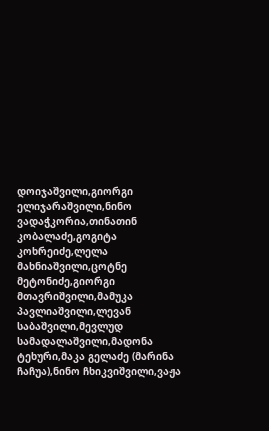დოიჯაშვილი,გიორგი ელიჯარაშვილი,ნინო ვადაჭკორია,თინათინ კობალაძე,გოგიტა კოხრეიძე,ლელა მახნიაშვილი,ცოტნე მეტონიძე,გიორგი მთავრიშვილი,მამუკა პავლიაშვილი,ლევან საბაშვილი,მევლუდ სამადალაშვილი,მადონა ტეხური,მაკა გელაძე (მარინა ჩაჩუა),ნინო ჩხიკვიშვილი,ვაჟა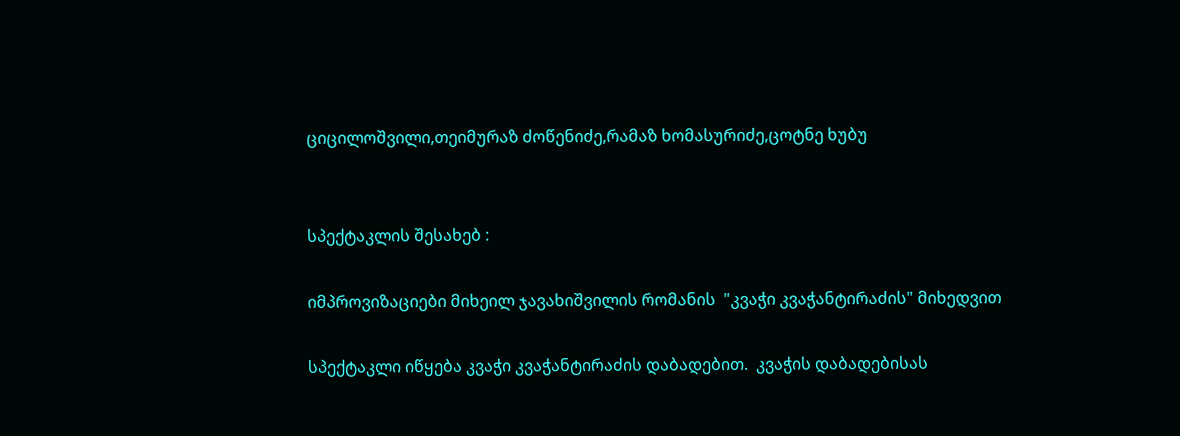ციცილოშვილი,თეიმურაზ ძოწენიძე,რამაზ ხომასურიძე,ცოტნე ხუბუ


სპექტაკლის შესახებ :

იმპროვიზაციები მიხეილ ჯავახიშვილის რომანის  "კვაჭი კვაჭანტირაძის" მიხედვით

სპექტაკლი იწყება კვაჭი კვაჭანტირაძის დაბადებით.  კვაჭის დაბადებისას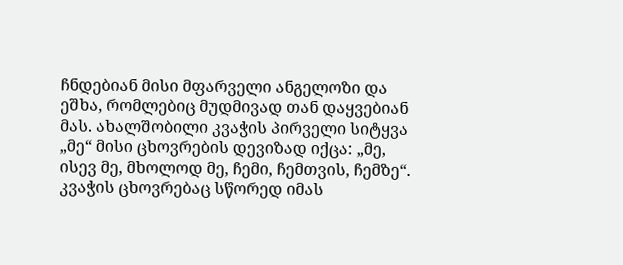ჩნდებიან მისი მფარველი ანგელოზი და ეშხა, რომლებიც მუდმივად თან დაყვებიან მას. ახალშობილი კვაჭის პირველი სიტყვა „მე“ მისი ცხოვრების დევიზად იქცა: „მე, ისევ მე, მხოლოდ მე, ჩემი, ჩემთვის, ჩემზე“. კვაჭის ცხოვრებაც სწორედ იმას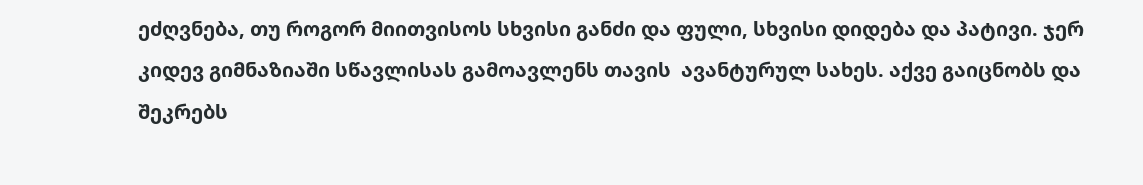ეძღვნება, თუ როგორ მიითვისოს სხვისი განძი და ფული, სხვისი დიდება და პატივი. ჯერ კიდევ გიმნაზიაში სწავლისას გამოავლენს თავის  ავანტურულ სახეს. აქვე გაიცნობს და შეკრებს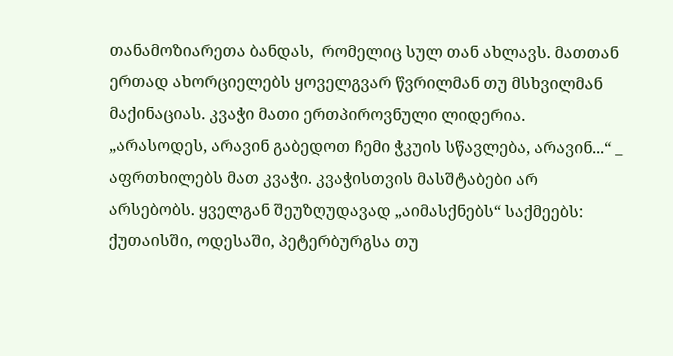თანამოზიარეთა ბანდას,  რომელიც სულ თან ახლავს. მათთან ერთად ახორციელებს ყოველგვარ წვრილმან თუ მსხვილმან მაქინაციას. კვაჭი მათი ერთპიროვნული ლიდერია. „არასოდეს, არავინ გაბედოთ ჩემი ჭკუის სწავლება, არავინ...“ _ აფრთხილებს მათ კვაჭი. კვაჭისთვის მასშტაბები არ არსებობს. ყველგან შეუზღუდავად „აიმასქნებს“ საქმეებს: ქუთაისში, ოდესაში, პეტერბურგსა თუ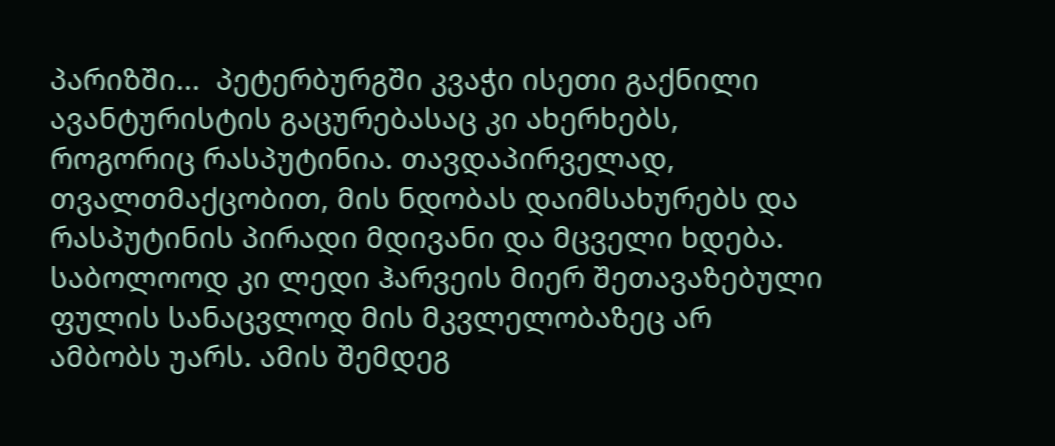პარიზში...  პეტერბურგში კვაჭი ისეთი გაქნილი ავანტურისტის გაცურებასაც კი ახერხებს, როგორიც რასპუტინია. თავდაპირველად, თვალთმაქცობით, მის ნდობას დაიმსახურებს და რასპუტინის პირადი მდივანი და მცველი ხდება. საბოლოოდ კი ლედი ჰარვეის მიერ შეთავაზებული ფულის სანაცვლოდ მის მკვლელობაზეც არ ამბობს უარს. ამის შემდეგ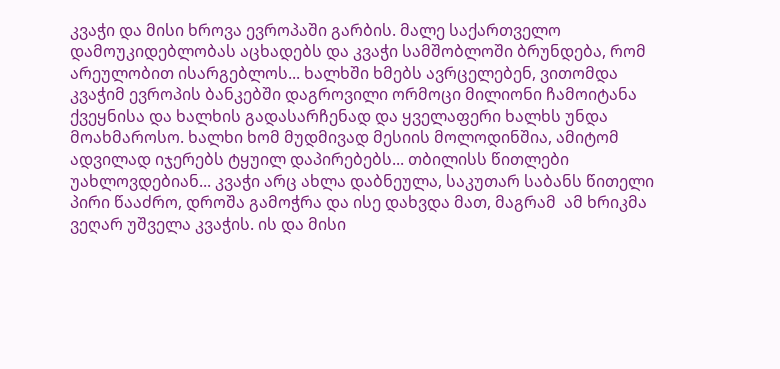კვაჭი და მისი ხროვა ევროპაში გარბის. მალე საქართველო დამოუკიდებლობას აცხადებს და კვაჭი სამშობლოში ბრუნდება, რომ არეულობით ისარგებლოს... ხალხში ხმებს ავრცელებენ, ვითომდა  კვაჭიმ ევროპის ბანკებში დაგროვილი ორმოცი მილიონი ჩამოიტანა ქვეყნისა და ხალხის გადასარჩენად და ყველაფერი ხალხს უნდა მოახმაროსო. ხალხი ხომ მუდმივად მესიის მოლოდინშია, ამიტომ ადვილად იჯერებს ტყუილ დაპირებებს... თბილისს წითლები უახლოვდებიან... კვაჭი არც ახლა დაბნეულა, საკუთარ საბანს წითელი პირი წააძრო, დროშა გამოჭრა და ისე დახვდა მათ, მაგრამ  ამ ხრიკმა ვეღარ უშველა კვაჭის. ის და მისი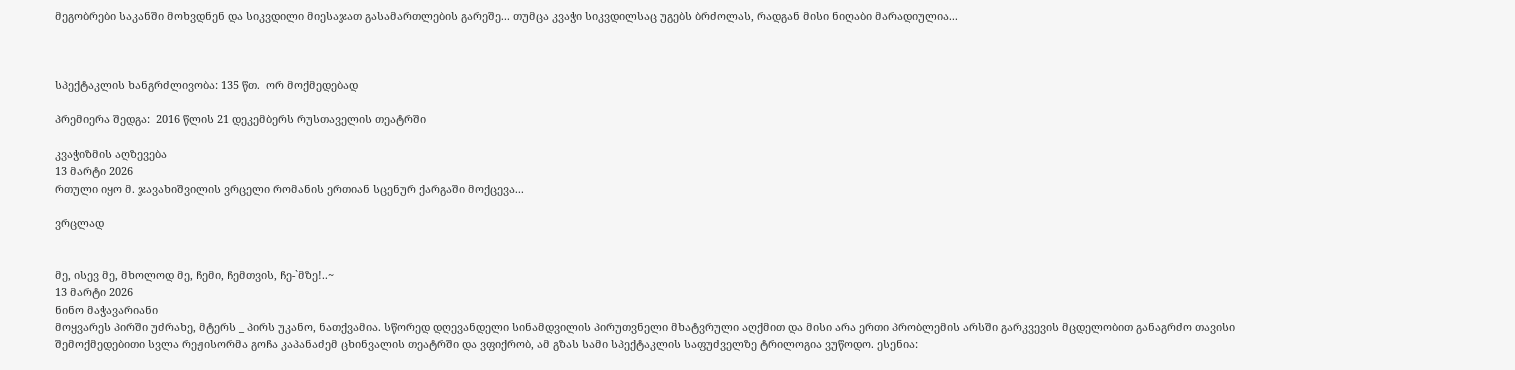მეგობრები საკანში მოხვდნენ და სიკვდილი მიესაჯათ გასამართლების გარეშე... თუმცა კვაჭი სიკვდილსაც უგებს ბრძოლას, რადგან მისი ნიღაბი მარადიულია...



სპექტაკლის ხანგრძლივობა: 135 წთ.  ორ მოქმედებად

პრემიერა შედგა:  2016 წლის 21 დეკემბერს რუსთაველის თეატრში

კვაჭიზმის აღზევება
13 მარტი 2026
რთული იყო მ. ჯავახიშვილის ვრცელი რომანის ერთიან სცენურ ქარგაში მოქცევა...

ვრცლად


მე, ისევ მე, მხოლოდ მე, ჩემი, ჩემთვის, ჩე-`მზე!..~
13 მარტი 2026
ნინო მაჭავარიანი
მოყვარეს პირში უძრახე, მტერს _ პირს უკანო, ნათქვამია. სწორედ დღევანდელი სინამდვილის პირუთვნელი მხატვრული აღქმით და მისი არა ერთი პრობლემის არსში გარკვევის მცდელობით განაგრძო თავისი შემოქმედებითი სვლა რეჟისორმა გოჩა კაპანაძემ ცხინვალის თეატრში და ვფიქრობ, ამ გზას სამი სპექტაკლის საფუძველზე ტრილოგია ვუწოდო. ესენია: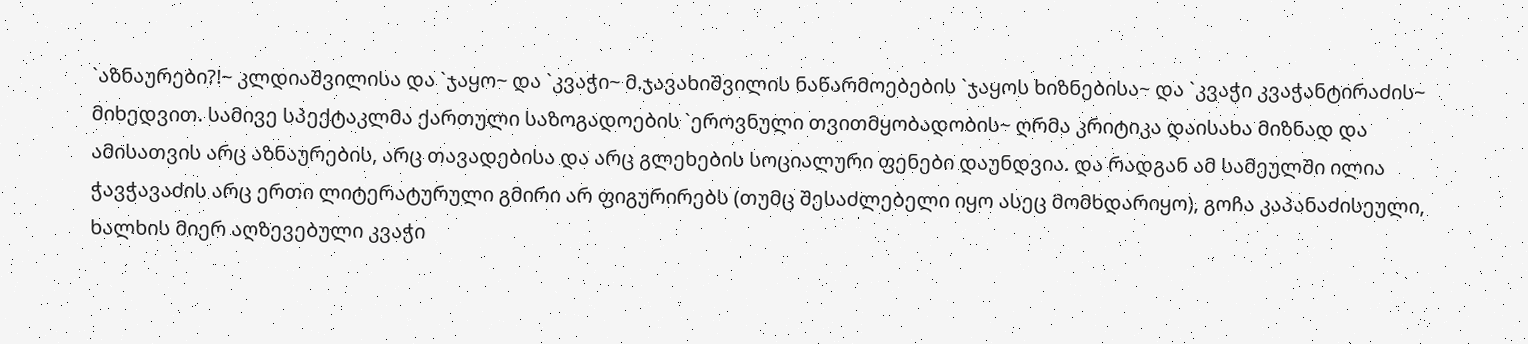`აზნაურები?!~ კლდიაშვილისა და `ჯაყო~ და `კვაჭი~ მ.ჯავახიშვილის ნაწარმოებების `ჯაყოს ხიზნებისა~ და `კვაჭი კვაჭანტირაძის~ მიხედვით. სამივე სპექტაკლმა ქართული საზოგადოების `ეროვნული თვითმყობადობის~ ღრმა კრიტიკა დაისახა მიზნად და ამისათვის არც აზნაურების, არც თავადებისა და არც გლეხების სოციალური ფენები დაუნდვია. და რადგან ამ სამეულში ილია ჭავჭავაძის არც ერთი ლიტერატურული გმირი არ ფიგურირებს (თუმც შესაძლებელი იყო ასეც მომხდარიყო), გოჩა კაპანაძისეული, ხალხის მიერ აღზევებული კვაჭი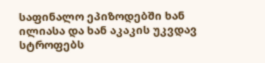საფინალო ეპიზოდებში ხან ილიასა და ხან აკაკის უკვდავ სტროფებს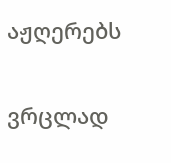აჟღერებს

ვრცლად